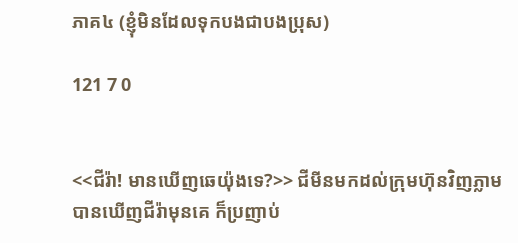ភាគ៤ (ខ្ញុំមិនដែលទុកបងជាបងប្រុស)

121 7 0


<<ជីរ៉ា! មានឃើញឆេយ៉ុងទេ?>> ជីមីនមកដល់ក្រុមហ៊ុនវិញភ្លាម បានឃើញជីរ៉ាមុនគេ ក៏ប្រញាប់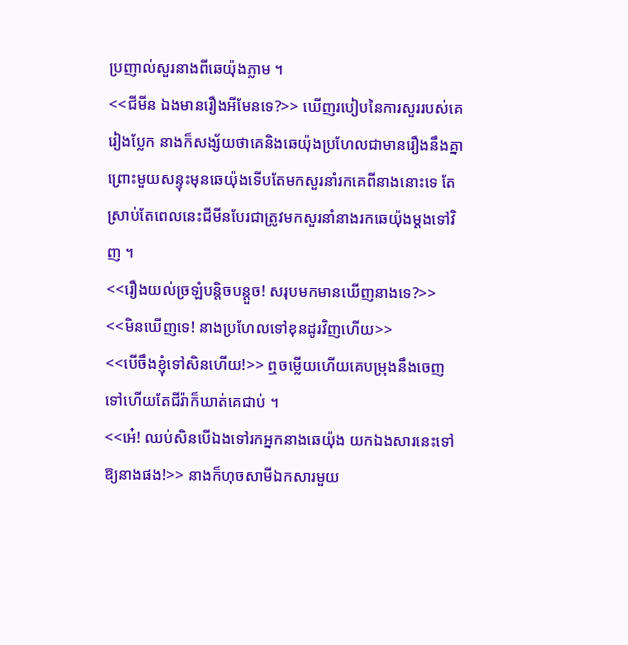ប្រញាល់សួរនាងពីឆេយ៉ុងភ្លាម ។
<<ជីមីន ឯងមានរឿងអីមែនទេ?>> ឃើញរបៀបនៃការសួររបស់គេរៀងប្លែក នាងក៏សង្ស័យថាគេនិងឆេយ៉ុងប្រហែលជាមានរឿងនឹងគ្នា ព្រោះមួយសន្ទុះមុនឆេយ៉ុងទើបតែមកសួរនាំរកគេពីនាងនោះទេ តែស្រាប់តែពេលនេះជីមីនបែរជាត្រូវមកសួរនាំនាងរកឆេយ៉ុងម្ដងទៅវិញ ។
<<រឿងយល់ច្រឡំបន្តិចបន្តួច! សរុបមកមានឃើញនាងទេ?>>
<<មិនឃើញទេ! នាងប្រហែលទៅខុនដូរវិញហើយ>>
<<បើចឹងខ្ញុំទៅសិនហើយ!>> ឮចម្លើយហើយគេបម្រុងនឹងចេញទៅហើយតែជីរ៉ាក៏ឃាត់គេជាប់ ។
<<អេ៎! ឈប់សិនបើឯងទៅរកអ្នកនាងឆេយ៉ុង យកឯងសារនេះទៅឱ្យនាងផង!>> នាងក៏ហុចសាមីឯកសារមួយ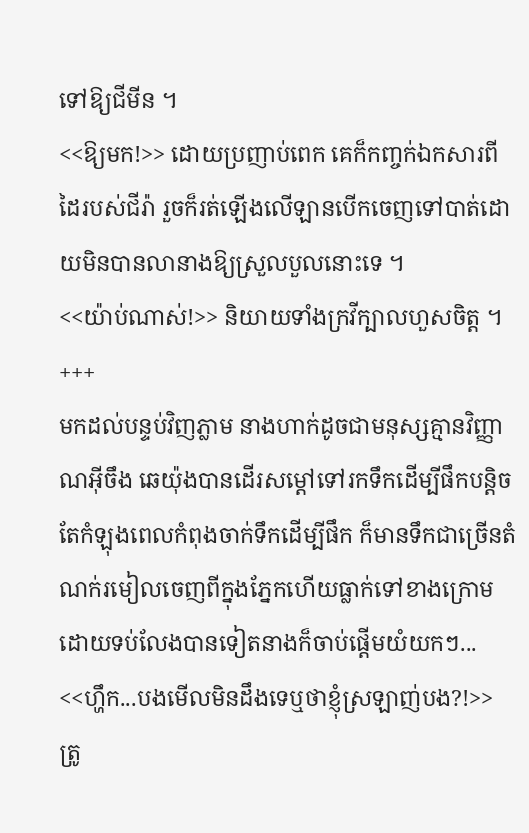ទៅឱ្យជីមីន ។
<<ឱ្យមក!>> ដោយប្រញាប់ពេក គេក៏កញ្ចក់ឯកសារពីដៃរបស់ជីរ៉ា រួចក៏រត់ឡើងលើឡានបើកចេញទៅបាត់ដោយមិនបានលានាងឱ្យស្រួលបួលនោះទេ ។
<<យ៉ាប់ណាស់!>> និយាយទាំងក្រវីក្បាលហួសចិត្ត ។
+++
មកដល់បន្ទប់វិញភ្លាម នាងហាក់ដូចជាមនុស្សគ្មានវិញ្ញាណអ៊ីចឹង ឆេយ៉ុងបានដើរសម្ដៅទៅរកទឹកដើម្បីផឹកបន្តិច តែកំឡុងពេលកំពុងចាក់ទឹកដើម្បីផឹក ក៏មានទឹកជាច្រើនតំណក់រមៀលចេញពីក្នុងភ្នែកហើយធ្លាក់ទៅខាងក្រោម ដោយទប់លែងបានទៀតនាងក៏ចាប់ផ្ដើមយំយកៗ...
<<ហឹ្ហក...បងមើលមិនដឹងទេឬថាខ្ញុំស្រឡាញ់បង?!>> ត្រូ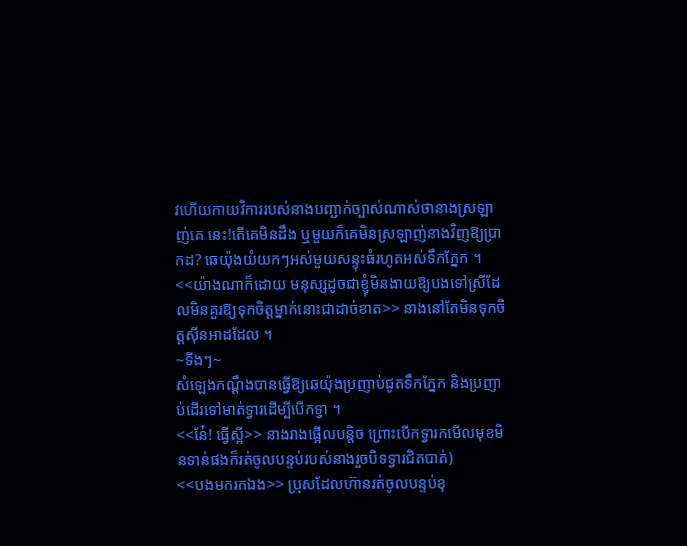វហើយកាយវិការរបស់នាងបញ្ជាក់ច្បាស់ណាស់ថានាងស្រឡាញ់គេ នេះ!តើគេមិនដឹង ឬមួយក៏គេមិនស្រឡាញ់នាងវិញឱ្យប្រាកដ? ឆេយ៉ុងយំយកៗអស់មួយសន្ទុះធំរហូតអស់ទឹកភ្នែក ។
<<យ៉ាងណាក៏ដោយ មនុស្សដូចជាខ្ញុំមិនងាយឱ្យបងទៅស្រីដែលមិនគួរឱ្យទុកចិត្តម្នាក់នោះជាដាច់ខាត>> នាងនៅតែមិនទុកចិត្តសុីនអាដដែល ។
~ទីងៗ~
សំឡេងកណ្ដឹងបានធ្វើឱ្យឆេយ៉ុងប្រញាប់ជូតទឹកភ្នែក និងប្រញាប់ដើរទៅមាត់ទ្វារដើម្បីបើកទ្វា ។
<<នែ៎! ធ្វើស្អី>> នាងរាងផ្អើលបន្តិច ព្រោះបើកទ្វារកមើលមុខមិនទាន់ផងក៏រត់ចូលបន្ទប់របស់នាងរួចបិទទ្វារជិតបាត់)
<<បងមករកឯង>> ប្រុសដែលហ៊ានរត់ចូលបន្ទប់ខុ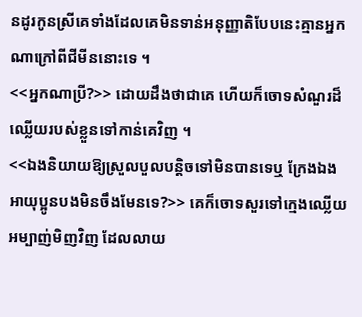នដូរកូនស្រីគេទាំងដែលគេមិនទាន់អនុញ្ញាតិបែបនេះគ្មានអ្នកណាក្រៅពីជីមីននោះទេ ។
<<អ្នកណាប្រី?>> ដោយដឹងថាជាគេ ហើយក៏ចោទសំណួរដ៏ឈ្លើយរបស់ខ្លួនទៅកាន់គេវិញ ។
<<ឯងនិយាយឱ្យស្រួលបួលបន្តិចទៅមិនបានទេឬ ក្រែងឯងអាយុប្អូនបងមិនចឹងមែនទេ?>> គេក៏ចោទសួរទៅក្មេងឈ្លើយអម្បាញ់មិញវិញ ដែលលាយ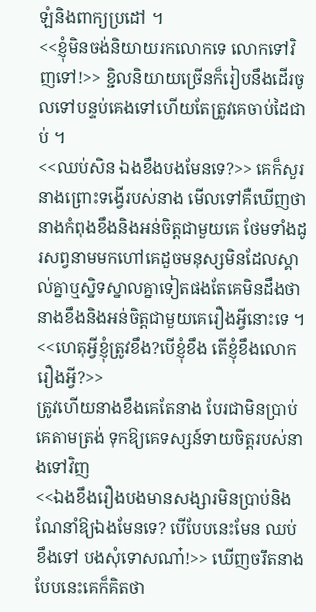ឡំនិងពាក្យប្រដៅ ។
<<ខ្ញុំមិនចង់និយាយរកលោកទេ លោកទៅវិញទៅ!>> ខ្ជិលនិយាយច្រើនក៏រៀបនឹងដើរចូលទៅបន្ទប់គេងទៅហើយតែត្រូវគេចាប់ដៃជាប់ ។
<<ឈប់សិន ឯងខឹងបងមែនទេ?>> គេក៏សួរនាងព្រោះទង្វើរបស់នាង មើលទៅគឺឃើញថានាងកំពុងខឹងនិងអន់ចិត្តជាមួយគេ ថែមទាំងដូរសព្វនាមមកហៅគេដួចមនុស្សមិនដែលស្គាល់គ្នាឬស្និទស្នាលគ្នាទៀតផងតែគេមិនដឹងថានាងខឹងនិងអន់ចិត្តជាមួយគេរឿងអ្វីនោះទេ ។
<<ហេតុអី្វខ្ញុំត្រូវខឹង?បើខ្ញុំខឹង តើខ្ញុំខឹងលោករឿងអី្វ?>>
ត្រូវហើយនាងខឹងគេតែនាង បែរជាមិនប្រាប់គេតាមត្រង់ ទុកឱ្យគេទស្សន៍ទាយចិត្តរបស់នាងទៅវិញ
<<ឯងខឹងរឿងបងមានសង្សារមិនប្រាប់និងណែនាំឱ្យឯងមែនទេ? បើបែបនេះមែន ឈប់ខឹងទៅ បងសុំទោសណា៎!>> ឃើញចរឹតនាងបែបនេះគេក៏គិតថា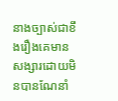នាងច្បាស់ជាខឹងរឿងគេមានសង្សារដោយមិនបានណែនាំ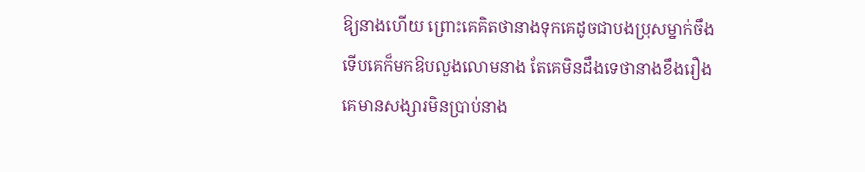ឱ្យនាងហើយ ព្រោះគេគិតថានាងទុកគេដូចជាបងប្រុសម្នាក់ចឹងទើបគេក៏មកឱបលួងលោមនាង តែគេមិនដឹងទេថានាងខឹងរឿងគេមានសង្សារមិនប្រាប់នាង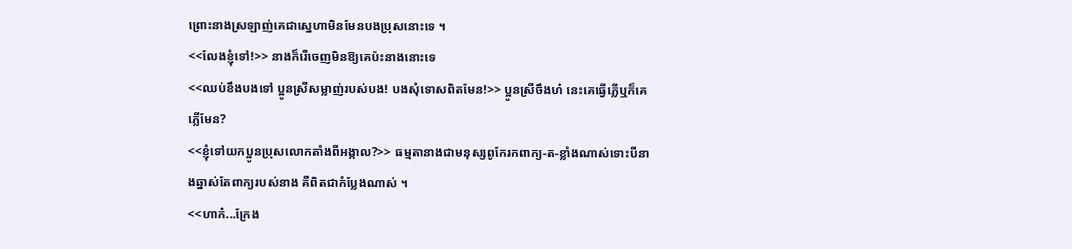ព្រោះនាងស្រឡាញ់គេជាស្នេហាមិនមែនបងប្រុសនោះទេ ។
<<លែងខ្ញុំទៅ!>> នាងក៏រើចេញមិនឱ្យគេប៉ះនាងនោះទេ
<<ឈប់ខឹងបងទៅ ប្អូនស្រីសម្លាញ់របស់បង! បងសុំទោសពិតមែន!>> ប្អូនស្រីចឹងហ៎ នេះគេធ្វើភ្លើឬក៏គេភ្លើមែន?
<<ខ្ញុំទៅយកប្អូនប្រុសលោកតាំងពីអង្កាល?>> ធម្មតានាងជាមនុស្សពូកែរកពាក្យ-ត-ខ្លាំងណាស់ទោះបីនាងឆ្នាស់តែពាក្យរបស់នាង គឺពិតជាកំប្លែងណាស់ ។
<<ហាក៎...ក្រែង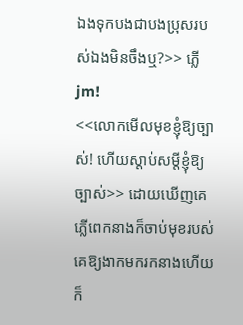ឯងទុកបងជាបងប្រុសរបស់ឯងមិនចឹងឬ?>> ភ្លើjm!
<<លោកមើលមុខខ្ញុំឱ្យច្បាស់! ហើយស្ដាប់សម្ដីខ្ញុំឱ្យច្បាស់>> ដោយឃើញគេភ្លើពេកនាងក៏ចាប់មុខរបស់គេឱ្យងាកមករកនាងហើយក៏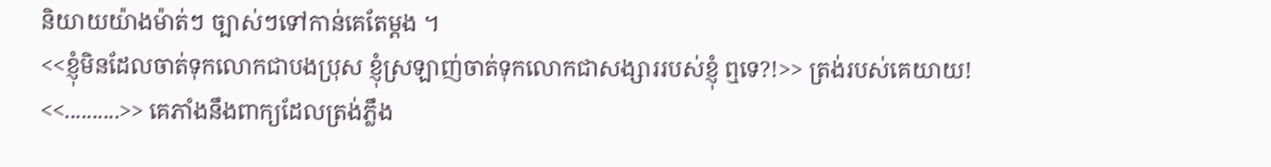និយាយយ៉ាងម៉ាត់ៗ ច្បាស់ៗទៅកាន់គេតែម្ដង ។
<<ខ្ញុំមិនដែលចាត់ទុកលោកជាបងប្រុស ខ្ញុំស្រឡាញ់ចាត់ទុកលោកជាសង្សាររបស់ខ្ញុំ ឮទេ?!>> ត្រង់របស់គេយាយ!
<<..........>> គេភាំងនឹងពាក្យដែលត្រង់ភ្លឹង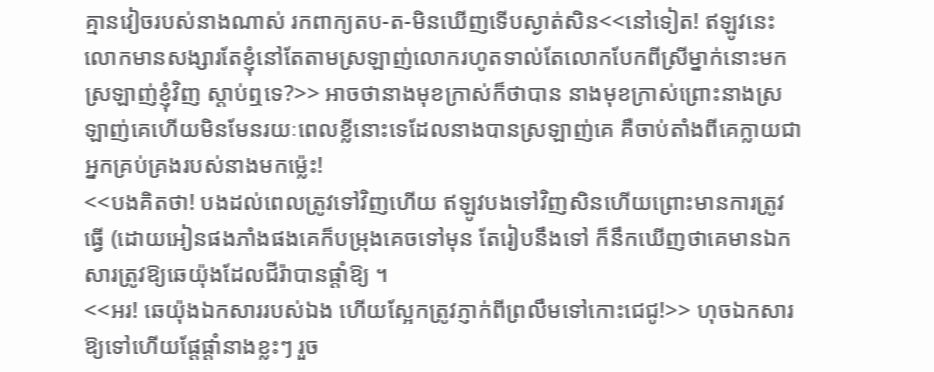គ្មានវៀចរបស់នាងណាស់ រកពាក្យតប-ត-មិនឃើញទើបស្ងាត់សិន<<នៅទៀត! ឥឡូវនេះលោកមានសង្សារតែខ្ញុំនៅតែតាមស្រឡាញ់លោករហូតទាល់តែលោកបែកពីស្រីម្នាក់នោះមកស្រឡាញ់ខ្ញុំវិញ ស្ដាប់ឮទេ?>> អាចថានាងមុខក្រាស់ក៏ថាបាន នាងមុខក្រាស់ព្រោះនាងស្រឡាញ់គេហើយមិនមែនរយៈពេលខ្លីនោះទេដែលនាងបានស្រឡាញ់គេ គឺចាប់តាំងពីគេក្លាយជាអ្នកគ្រប់គ្រងរបស់នាងមកម្ល៉េះ!
<<បងគិតថា! បងដល់ពេលត្រូវទៅវិញហើយ ឥឡូវបងទៅវិញសិនហើយព្រោះមានការត្រូវធ្វើ (ដោយអៀនផងភាំងផងគេក៏បម្រុងគេចទៅមុន តែរៀបនឹងទៅ ក៏នឹកឃើញថាគេមានឯកសារត្រូវឱ្យឆេយ៉ុងដែលជីរ៉ាបានផ្ដាំឱ្យ ។
<<អរ! ឆេយ៉ុងឯកសាររបស់ឯង ហើយស្អែកត្រូវភ្ញាក់ពីព្រលឹមទៅកោះជេជូ!>> ហុចឯកសារឱ្យទៅហើយផ្ដែផ្ដាំនាងខ្លះៗ រួច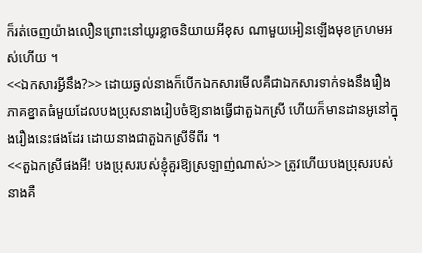ក៏រត់ចេញយ៉ាងលឿនព្រោះនៅយូរខ្លាចនិយាយអីខុស ណាមួយអៀនឡើងមុខក្រហមអស់ហើយ ។
<<ឯកសារអី្វនឹង?>> ដោយឆ្ងល់នាងក៏បើកឯកសារមើលគឺជាឯកសារទាក់ទងនឹងរឿងភាគខ្នាតធំមួយដែលបងប្រុសនាងរៀបចំឱ្យនាងធ្វើជាតួឯកស្រី ហើយក៏មានដានអូនៅក្នុងរឿងនេះផងដែរ ដោយនាងជាតួឯកស្រីទីពីរ ។
<<តួឯកស្រីផងអី! បងប្រុសរបស់ខ្ញុំគួរឱ្យស្រឡាញ់ណាស់>> ត្រូវហើយបងប្រុសរបស់នាងគឺ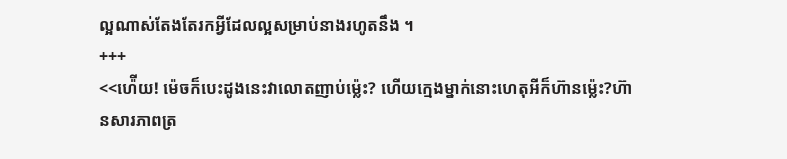ល្អណាស់តែងតែរកអ្វីដែលល្អសម្រាប់នាងរហូតនឹង ។
+++
<<ហ៉ើយ! ម៉េចក៏បេះដូងនេះវាលោតញាប់ម្ល៉េះ? ហើយក្មេងម្នាក់នោះហេតុអីក៏ហ៊ានម្ល៉េះ?ហ៊ានសារភាពត្រ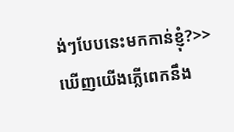ង់ៗបែបនេះមកកាន់ខ្ញុំ?>> ឃើញយើងភ្លើពេកនឹង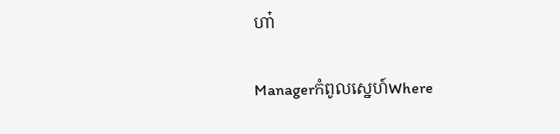ហា៎

Managerកំពូលស្នេហ៍Where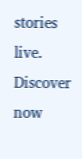stories live. Discover now